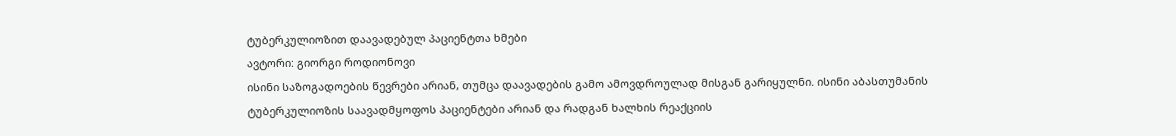ტუბერკულიოზით დაავადებულ პაციენტთა ხმები
ავტორი: გიორგი როდიონოვი
ისინი საზოგადოების წევრები არიან, თუმცა დაავადების გამო ამოვდროულად მისგან გარიყულნი. ისინი აბასთუმანის ტუბერკულიოზის საავადმყოფოს პაციენტები არიან და რადგან ხალხის რეაქციის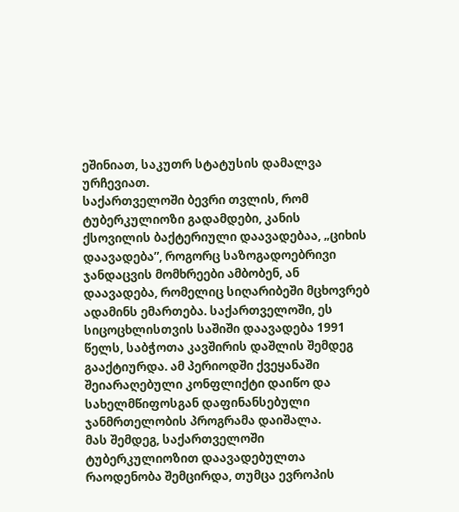ეშინიათ, საკუთრ სტატუსის დამალვა ურჩევიათ.
საქართველოში ბევრი თვლის, რომ ტუბერკულიოზი გადამდები, კანის ქსოვილის ბაქტერიული დაავადებაა, „ციხის დაავადება”, როგორც საზოგადოებრივი ჯანდაცვის მომხრეები ამბობენ, ან დაავადება, რომელიც სიღარიბეში მცხოვრებ ადამინს ემართება. საქართველოში, ეს სიცოცხლისთვის საშიში დაავადება 1991 წელს, საბჭოთა კავშირის დაშლის შემდეგ გააქტიურდა. ამ პერიოდში ქვეყანაში შეიარაღებული კონფლიქტი დაიწო და სახელმწიფოსგან დაფინანსებული ჯანმრთელობის პროგრამა დაიშალა.
მას შემდეგ, საქართველოში ტუბერკულიოზით დაავადებულთა რაოდენობა შემცირდა, თუმცა ევროპის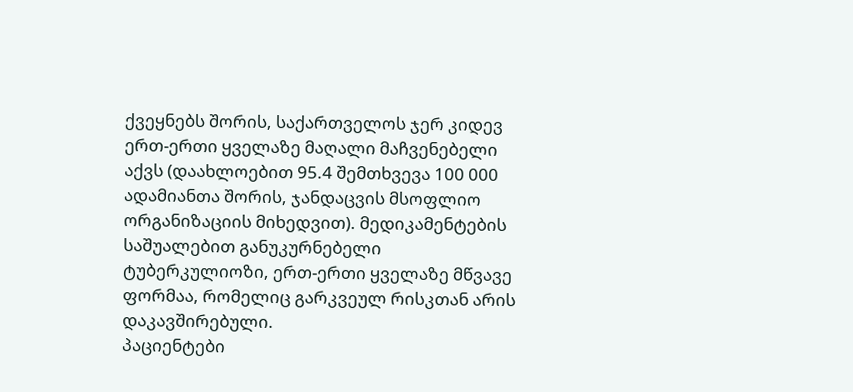ქვეყნებს შორის, საქართველოს ჯერ კიდევ ერთ-ერთი ყველაზე მაღალი მაჩვენებელი აქვს (დაახლოებით 95.4 შემთხვევა 100 000 ადამიანთა შორის, ჯანდაცვის მსოფლიო ორგანიზაციის მიხედვით). მედიკამენტების საშუალებით განუკურნებელი ტუბერკულიოზი, ერთ-ერთი ყველაზე მწვავე ფორმაა, რომელიც გარკვეულ რისკთან არის დაკავშირებული.
პაციენტები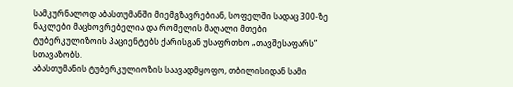სამკურნალოდ აბასთუმანში მიემგზავრებიან, სოფელში სადაც 300-ზე ნაკლები მაცხოვრებელია და რომელის მაღალი მთები ტუბერკულიზოის პაციენტებს ქარისგან უსაფრთხო „თავშესაფარს” სთავაზობს.
აბასთუმანის ტუბერკულიოზის საავადმყოფო, თბილისიდან სამი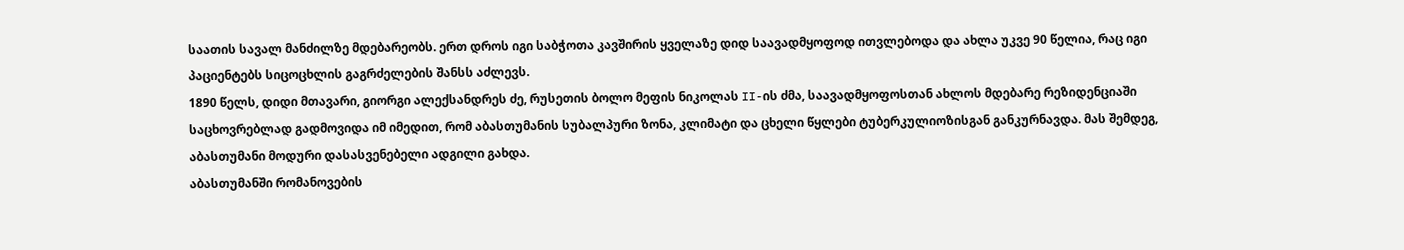საათის სავალ მანძილზე მდებარეობს. ერთ დროს იგი საბჭოთა კავშირის ყველაზე დიდ საავადმყოფოდ ითვლებოდა და ახლა უკვე 90 წელია, რაც იგი პაციენტებს სიცოცხლის გაგრძელების შანსს აძლევს.
1890 წელს, დიდი მთავარი, გიორგი ალექსანდრეს ძე, რუსეთის ბოლო მეფის ნიკოლას II-ის ძმა, საავადმყოფოსთან ახლოს მდებარე რეზიდენციაში საცხოვრებლად გადმოვიდა იმ იმედით, რომ აბასთუმანის სუბალპური ზონა, კლიმატი და ცხელი წყლები ტუბერკულიოზისგან განკურნავდა. მას შემდეგ, აბასთუმანი მოდური დასასვენებელი ადგილი გახდა.
აბასთუმანში რომანოვების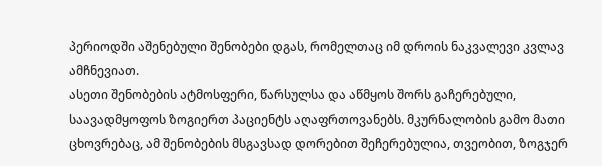პერიოდში აშენებული შენობები დგას, რომელთაც იმ დროის ნაკვალევი კვლავ ამჩნევიათ.
ასეთი შენობების ატმოსფერი, წარსულსა და აწმყოს შორს გაჩერებული, საავადმყოფოს ზოგიერთ პაციენტს აღაფრთოვანებს. მკურნალობის გამო მათი ცხოვრებაც, ამ შენობების მსგავსად დორებით შეჩერებულია, თვეობით, ზოგჯერ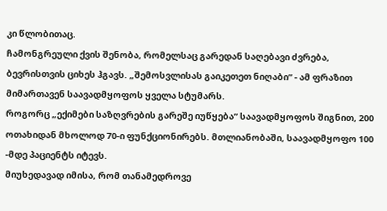კი წლობითაც.
ჩამონგრეული ქვის შენობა, რომელსაც გარედან საღებავი ძვრება, ბევრისთვის ციხეს ჰგავს. „შემოსვლისას გაიკეთეთ ნიღაბი” - ამ ფრაზით მიმართავენ საავადმყოფოს ყველა სტუმარს.
როგორც „ექიმები საზღვრების გარეშე იუწყება” საავადმყოფოს შიგნით, 200 ოთახიდან მხოლოდ 70-ი ფუნქციონირებს. მთლიანობაში, საავადმყოფო 100 -მდე პაციენტს იტევს.
მიუხედავად იმისა, რომ თანამედროვე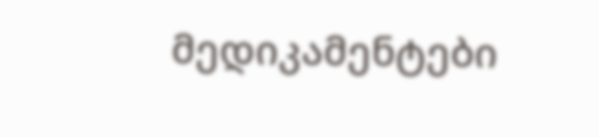მედიკამენტები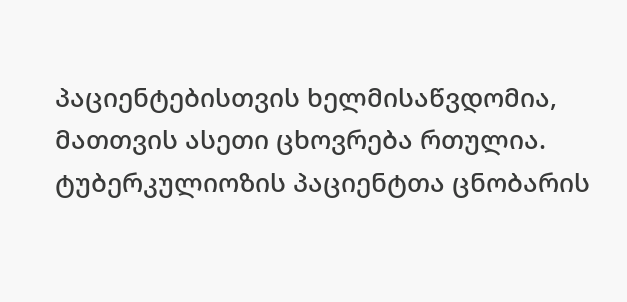პაციენტებისთვის ხელმისაწვდომია, მათთვის ასეთი ცხოვრება რთულია. ტუბერკულიოზის პაციენტთა ცნობარის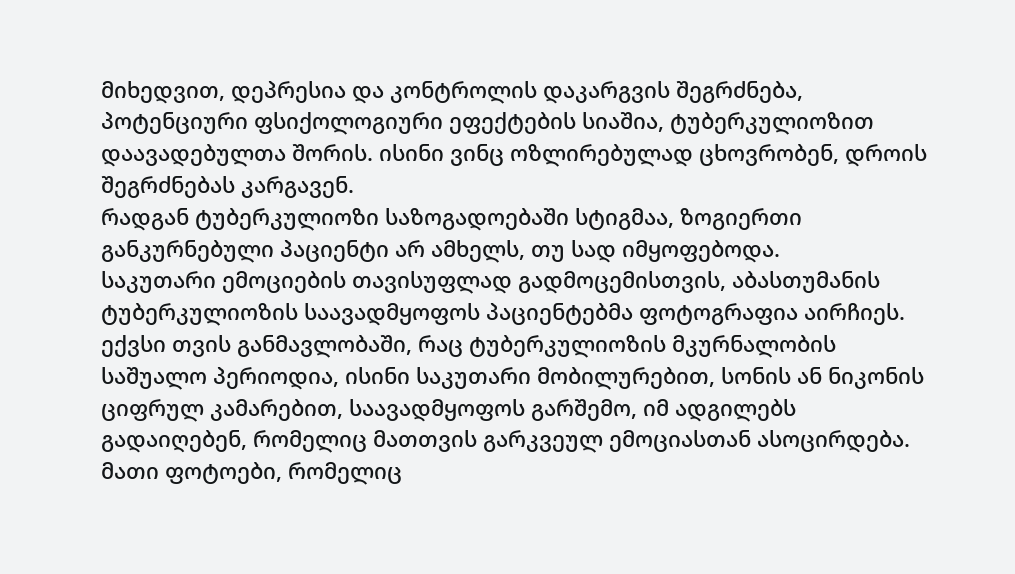მიხედვით, დეპრესია და კონტროლის დაკარგვის შეგრძნება, პოტენციური ფსიქოლოგიური ეფექტების სიაშია, ტუბერკულიოზით დაავადებულთა შორის. ისინი ვინც ოზლირებულად ცხოვრობენ, დროის შეგრძნებას კარგავენ.
რადგან ტუბერკულიოზი საზოგადოებაში სტიგმაა, ზოგიერთი განკურნებული პაციენტი არ ამხელს, თუ სად იმყოფებოდა.
საკუთარი ემოციების თავისუფლად გადმოცემისთვის, აბასთუმანის ტუბერკულიოზის საავადმყოფოს პაციენტებმა ფოტოგრაფია აირჩიეს. ექვსი თვის განმავლობაში, რაც ტუბერკულიოზის მკურნალობის საშუალო პერიოდია, ისინი საკუთარი მობილურებით, სონის ან ნიკონის ციფრულ კამარებით, საავადმყოფოს გარშემო, იმ ადგილებს გადაიღებენ, რომელიც მათთვის გარკვეულ ემოციასთან ასოცირდება.
მათი ფოტოები, რომელიც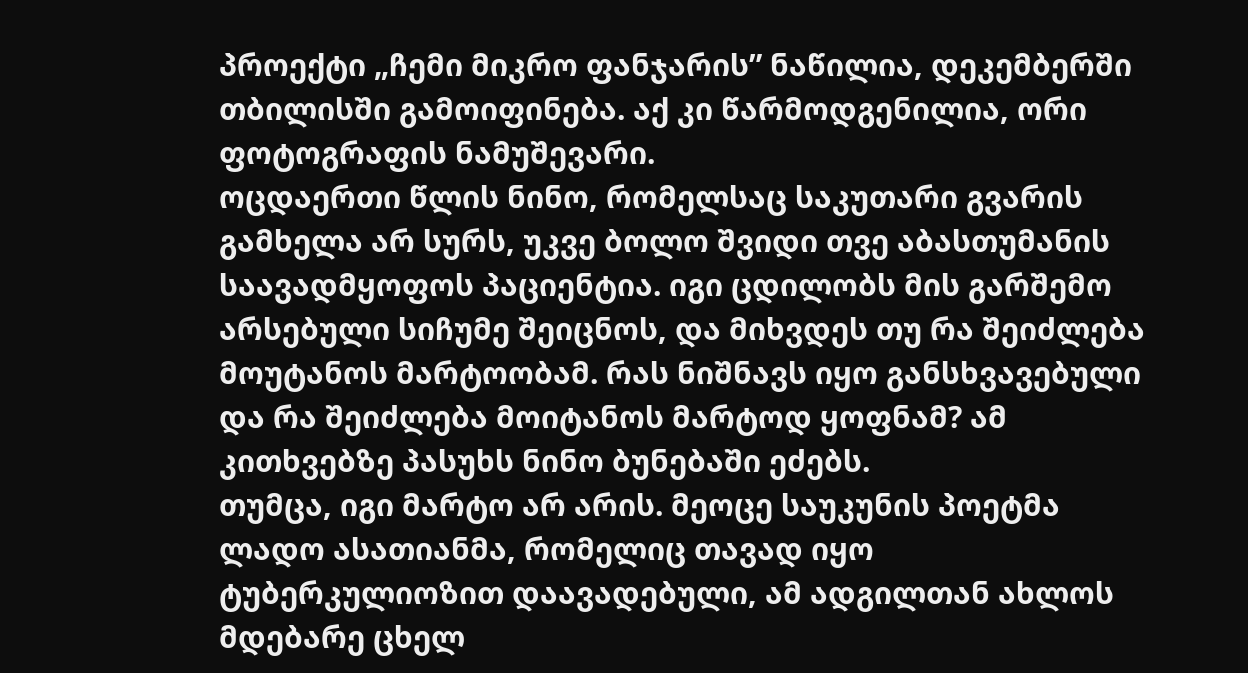პროექტი „ჩემი მიკრო ფანჯარის” ნაწილია, დეკემბერში თბილისში გამოიფინება. აქ კი წარმოდგენილია, ორი ფოტოგრაფის ნამუშევარი.
ოცდაერთი წლის ნინო, რომელსაც საკუთარი გვარის გამხელა არ სურს, უკვე ბოლო შვიდი თვე აბასთუმანის საავადმყოფოს პაციენტია. იგი ცდილობს მის გარშემო არსებული სიჩუმე შეიცნოს, და მიხვდეს თუ რა შეიძლება მოუტანოს მარტოობამ. რას ნიშნავს იყო განსხვავებული და რა შეიძლება მოიტანოს მარტოდ ყოფნამ? ამ კითხვებზე პასუხს ნინო ბუნებაში ეძებს.
თუმცა, იგი მარტო არ არის. მეოცე საუკუნის პოეტმა ლადო ასათიანმა, რომელიც თავად იყო ტუბერკულიოზით დაავადებული, ამ ადგილთან ახლოს მდებარე ცხელ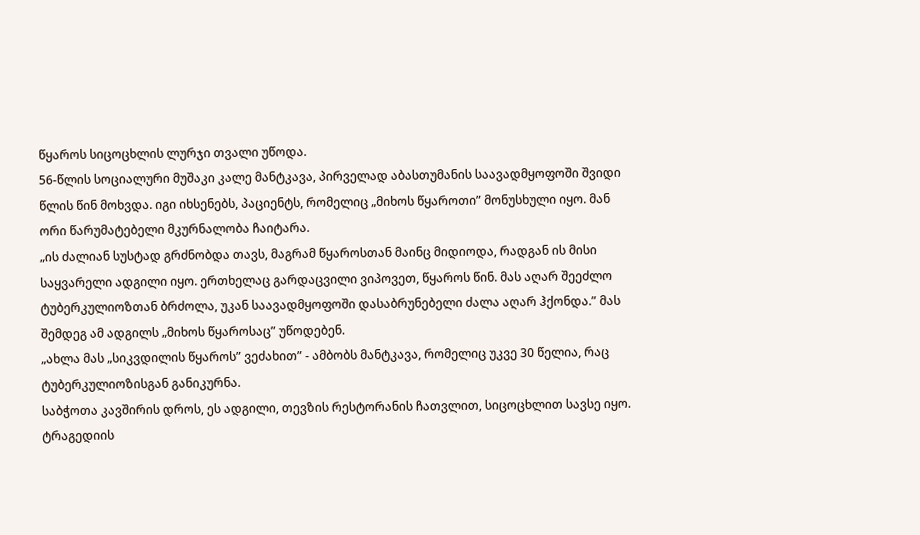წყაროს სიცოცხლის ლურჯი თვალი უწოდა.
56-წლის სოციალური მუშაკი კალე მანტკავა, პირველად აბასთუმანის საავადმყოფოში შვიდი წლის წინ მოხვდა. იგი იხსენებს, პაციენტს, რომელიც „მიხოს წყაროთი” მონუსხული იყო. მან ორი წარუმატებელი მკურნალობა ჩაიტარა.
„ის ძალიან სუსტად გრძნობდა თავს, მაგრამ წყაროსთან მაინც მიდიოდა, რადგან ის მისი საყვარელი ადგილი იყო. ერთხელაც გარდაცვილი ვიპოვეთ, წყაროს წინ. მას აღარ შეეძლო ტუბერკულიოზთან ბრძოლა, უკან საავადმყოფოში დასაბრუნებელი ძალა აღარ ჰქონდა.” მას შემდეგ ამ ადგილს „მიხოს წყაროსაც” უწოდებენ.
„ახლა მას „სიკვდილის წყაროს” ვეძახით” - ამბობს მანტკავა, რომელიც უკვე 30 წელია, რაც ტუბერკულიოზისგან განიკურნა.
საბჭოთა კავშირის დროს, ეს ადგილი, თევზის რესტორანის ჩათვლით, სიცოცხლით სავსე იყო.
ტრაგედიის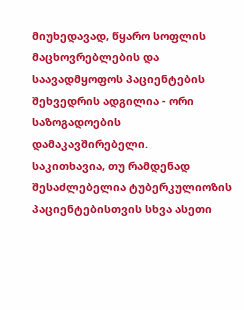მიუხედავად, წყარო სოფლის მაცხოვრებლების და საავადმყოფოს პაციენტების შეხვედრის ადგილია - ორი საზოგადოების დამაკავშირებელი.
საკითხავია, თუ რამდენად შესაძლებელია ტუბერკულიოზის პაციენტებისთვის სხვა ასეთი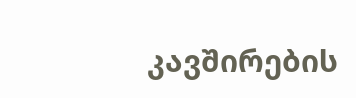კავშირების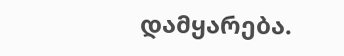დამყარება.